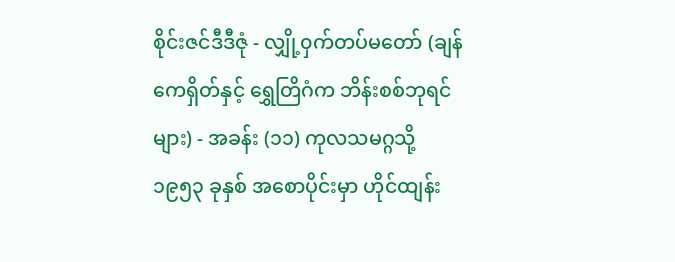စိုင်းဇင်ဒီဒီဇုံ - လျှို့၀ှက်တပ်မတော် (ချန်ကေရှိတ်နှင့် ရွှေတြိဂံက ဘိန်းစစ်ဘုရင်များ) - အခန်း (၁၁) ကုလသမဂ္ဂသို့
၁၉၅၃ ခုနှစ် အစောပိုင်းမှာ ဟိုင်ထျန်း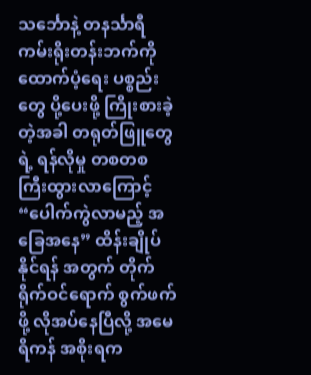သင်္ဘောနဲ့ တနင်္သာရီ ကမ်းရိုးတန်းဘက်ကို ထောက်ပံ့ရေး ပစ္စည်းတွေ ပို့ပေးဖို့ ကြိုးစားခဲ့တဲ့အခါ တရုတ်ဖြူတွေရဲ့ ရန်လိုမှု တစတစကြီးထွားလာကြောင့် “ပေါက်ကွဲလာမည့် အခြေအနေ” ထိန်းချိုပ်နိုင်ရန် အတွက် တိုက်ရိုက်ဝင်ရောက် စွက်ဖက်ဖို့ လိုအပ်နေပြီလို့ အမေရိကန် အစိုးရက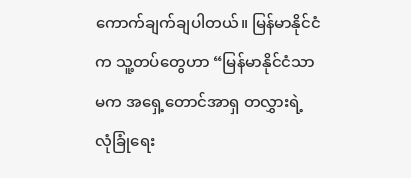ကောက်ချက်ချပါတယ်။ မြန်မာနိုင်ငံက သူ့တပ်တွေဟာ “မြန်မာနိုင်ငံသာမက အရှေ့တောင်အာရှ တလွှားရဲ့ လုံခြုံရေး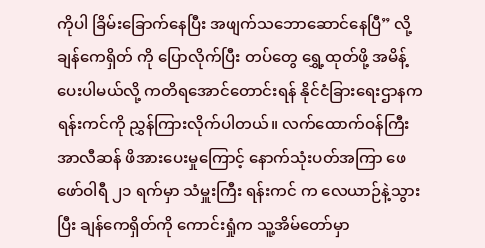ကိုပါ ခြိမ်းခြောက်နေပြီး အဖျက်သဘောဆောင်နေပြီ” လို့ ချန်ကေရှိတ် ကို ပြောလိုက်ပြီး တပ်တွေ ရွှေ့ထုတ်ဖို့ အမိန့်ပေးပါမယ်လို့ ကတိရအောင်တောင်းရန် နိုင်ငံခြားရေးဌာနက ရန်းကင်ကို ညွှန်ကြားလိုက်ပါတယ်။ လက်ထောက်ဝန်ကြီး အာလီဆန် ဖိအားပေးမှုကြောင့် နောက်သုံးပတ်အကြာ ဖေဖော်ဝါရီ ၂၁ ရက်မှာ သံမှူးကြီး ရန်းကင် က လေယာဉ်နဲ့သွားပြီး ချန်ကေရှိတ်ကို ကောင်းရှုံက သူ့အိမ်တော်မှာ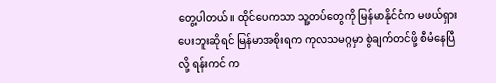တွေ့ပါတယ်။ ထိုင်ပေကသာ သူ့တပ်တွေကို မြန်မာနိုင်ငံက မဖယ်ရှားပေးဘူးဆိုရင် မြန်မာအစိုးရက ကုလသမဂ္ဂမှာ စွဲချက်တင်ဖို့ စီမံနေပြီလို့ ရန်းကင် က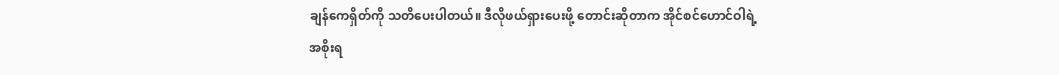ချန်ကေရှိတ်ကို သတိပေးပါတယ်။ ဒီလိုဖယ်ရှားပေးဖို့ တောင်းဆိုတာက အိုင်စင်ဟောင်ဝါရဲ့ အစိုးရ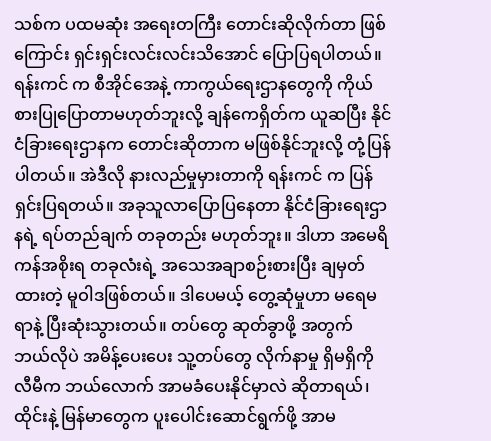သစ်က ပထမဆုံး အရေးတကြီး တောင်းဆိုလိုက်တာ ဖြစ်ကြောင်း ရှင်းရှင်းလင်းလင်းသိအောင် ပြောပြရပါတယ်။ ရန်းကင် က စီအိုင်အေနဲ့ ကာကွယ်ရေးဌာနတွေကို ကိုယ်စားပြုပြောတာမဟုတ်ဘူးလို့ ချန်ကေရှိတ်က ယူဆပြီး နိုင်ငံခြားရေးဌာနက တောင်းဆိုတာက မဖြစ်နိုင်ဘူးလို့ တုံ့ပြန်ပါတယ်။ အဲဒီလို နားလည်မှုမှားတာကို ရန်းကင် က ပြန်ရှင်းပြရတယ်။ အခုသူလာပြောပြနေတာ နိုင်ငံခြားရေးဌာနရဲ့ ရပ်တည်ချက် တခုတည်း မဟုတ်ဘူး။ ဒါဟာ အမေရိကန်အစိုးရ တခုလံးရဲ့ အသေအချာစဉ်းစားပြီး ချမှတ်ထားတဲ့ မူဝါဒဖြစ်တယ်။ ဒါပေမယ့် တွေ့ဆုံမှုဟာ မရေမရာနဲ့ ပြီးဆုံးသွားတယ်။ တပ်တွေ ဆုတ်ခွာဖို့ အတွက် ဘယ်လိုပဲ အမိန့်ပေးပေး သူ့တပ်တွေ လိုက်နာမှု ရှိမရှိကို လီမီက ဘယ်လောက် အာမခံပေးနိုင်မှာလဲ ဆိုတာရယ်၊ ထိုင်းနဲ့ မြန်မာတွေက ပူးပေါင်းဆောင်ရွက်ဖို့ အာမ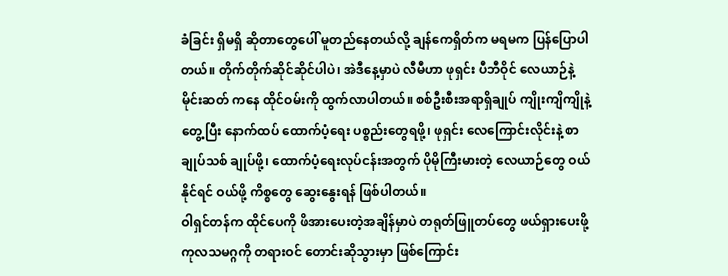ခံခြင်း ရှိမရှိ ဆိုတာတွေပေါ် မူတည်နေတယ်လို့ ချန်ကေရှိတ်က မရမက ပြန်ပြောပါတယ်။ တိုက်တိုက်ဆိုင်ဆိုင်ပါပဲ၊ အဲဒီနေ့မှာပဲ လီမီဟာ ဖုရှင်း ပီဘီဝိုင် လေယာဉ်နဲ့ မိုင်းဆတ် ကနေ ထိုင်ဝမ်းကို ထွက်လာပါတယ်။ စစ်ဦးစီးအရာရှိချုပ် ကျိုးကျိကျိုနဲ့ တွေ့ပြီး နောက်ထပ် ထောက်ပံ့ရေး ပစ္စည်းတွေရဖို့၊ ဖုရှင်း လေကြောင်းလိုင်းနဲ့ စာချုပ်သစ် ချုပ်ဖို့၊ ထောက်ပံ့ရေးလုပ်ငန်းအတွက် ပိုမိုကြီးမားတဲ့ လေယာဉ်တွေ ဝယ်နိုင်ရင် ဝယ်ဖို့ ကိစ္စတွေ ဆွေးနွေးရန် ဖြစ်ပါတယ်။
ဝါရှင်တန်က ထိုင်ပေကို ဖိအားပေးတဲ့အချိန်မှာပဲ တရုတ်ဖြူတပ်တွေ ဖယ်ရှားပေးဖို့ ကုလသမဂ္ဂကို တရားဝင် တောင်းဆိုသွားမှာ ဖြစ်ကြောင်း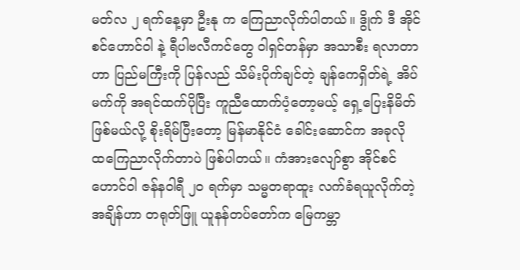မတ်လ ၂ ရက်နေ့မှာ ဦးနု က ကြေညာလိုက်ပါတယ်။ ဒွိုက် ဒီ အိုင်စင်ဟောင်ဝါ နဲ့ ရီပါဗလီကင်တွေ ဝါရှင်တန်မှာ အသာစီး ရလာတာဟာ ပြည်မကြီးကို ပြန်လည် သိမ်းပိုက်ချင်တဲ့ ချန်ကေရှိတ်ရဲ့ အိပ်မက်ကို အရင်ထက်ပိုပြီး ကူညီထောက်ပံ့တော့မယ့် ရှေ့ပြေးနိမိတ် ဖြစ်မယ်လို့ စိုးရိမ်ပြီးတော့ မြန်မာနိုင်ငံ ခေါင်းဆောင်က အခုလို ထကြေညာလိုက်တာပဲ ဖြစ်ပါတယ်။ ကံအားလျော်စွာ အိုင်စင်ဟောင်ဝါ ဇန်နဝါရီ ၂၀ ရက်မှာ သမ္မတရာထူး လက်ခံရယူလိုက်တဲ့ အချိန်ဟာ တရုတ်ဖြူ ယူနန်တပ်တော်က မြေကမ္ဘာ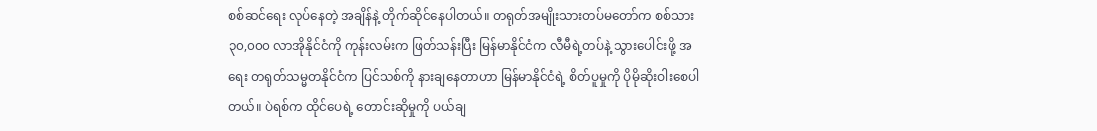စစ်ဆင်ရေး လုပ်နေတဲ့ အချိန်နဲ့ တိုက်ဆိုင်နေပါတယ်။ တရုတ်အမျိုးသားတပ်မတော်က စစ်သား ၃၀,၀၀၀ လာအိုနိုင်ငံကို ကုန်းလမ်းက ဖြတ်သန်းပြီး မြန်မာနိုင်ငံက လီမီရဲ့တပ်နဲ့ သွားပေါင်းဖို့ အရေး တရုတ်သမ္မတနိုင်ငံက ပြင်သစ်ကို နားချနေတာဟာ မြန်မာနိုင်ငံရဲ့ စိတ်ပူမှုကို ပိုမိုဆိုးဝါးစေပါတယ်။ ပဲရစ်က ထိုင်ပေရဲ့ တောင်းဆိုမှုကို ပယ်ချ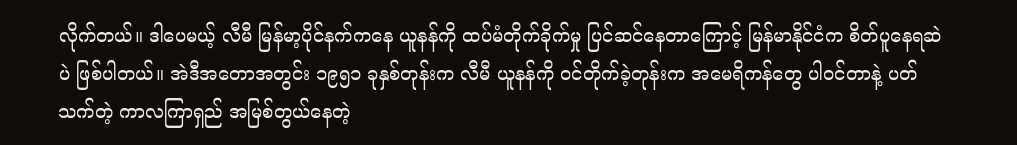လိုက်တယ်။ ဒါပေမယ့် လီမီ မြန်မာ့ပိုင်နက်ကနေ ယူနန်ကို ထပ်မံတိုက်ခိုက်မှု ပြင်ဆင်နေတာကြောင့် မြန်မာနိုင်ငံက စိတ်ပူနေရဆဲပဲ ဖြစ်ပါတယ်။ အဲဒီအတောအတွင်း ၁၉၅၁ ခုနှစ်တုန်းက လီမီ ယူနန်ကို ဝင်တိုက်ခဲ့တုန်းက အမေရိကန်တွေ ပါဝင်တာနဲ့ ပတ်သက်တဲ့ ကာလကြာရှည် အမြစ်တွယ်နေတဲ့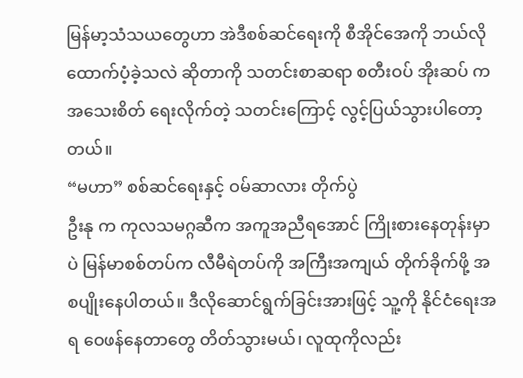မြန်မာ့သံသယတွေဟာ အဲဒီစစ်ဆင်ရေးကို စီအိုင်အေကို ဘယ်လိုထောက်ပံ့ခဲ့သလဲ ဆိုတာကို သတင်းစာဆရာ စတီးဝပ် အိုးဆပ် က အသေးစိတ် ရေးလိုက်တဲ့ သတင်းကြောင့် လွင့်ပြယ်သွားပါတော့တယ်။
“မဟာ” စစ်ဆင်ရေးနှင့် ဝမ်ဆာလား တိုက်ပွဲ
ဦးနု က ကုလသမဂ္ဂဆီက အကူအညီရအောင် ကြိုးစားနေတုန်းမှာပဲ မြန်မာစစ်တပ်က လီမီရဲတပ်ကို အကြီးအကျယ် တိုက်ခိုက်ဖို့ အစပျိုးနေပါတယ်။ ဒီလိုဆောင်ရွက်ခြင်းအားဖြင့် သူ့ကို နိုင်ငံရေးအရ ဝေဖန်နေတာတွေ တိတ်သွားမယ်၊ လူထုကိုလည်း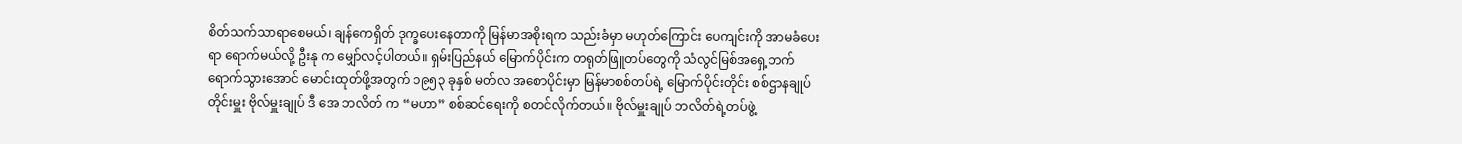စိတ်သက်သာရာစေမယ်၊ ချန်ကေရှိတ် ဒုက္ခပေးနေတာကို မြန်မာအစိုးရက သည်းခံမှာ မဟုတ်ကြောင်း ပေကျင်းကို အာမခံပေးရာ ရောက်မယ်လို့ ဦးနု က မျှော်လင့်ပါတယ်။ ရှမ်းပြည်နယ် မြောက်ပိုင်းက တရုတ်ဖြူတပ်တွေကို သံလွင်မြစ်အရှေ့ဘက် ရောက်သွားအောင် မောင်းထုတ်ဖို့အတွက် ၁၉၅၃ ခုနှစ် မတ်လ အစောပိုင်းမှာ မြန်မာစစ်တပ်ရဲ့ မြောက်ပိုင်းတိုင်း စစ်ဌာနချုပ် တိုင်းမှူး ဗိုလ်မှူးချုပ် ဒီ အေ ဘလိတ် က “မဟာ” စစ်ဆင်ရေးကို စတင်လိုက်တယ်။ ဗိုလ်မှူးချုပ် ဘလိတ်ရဲ့တပ်ဖွဲ့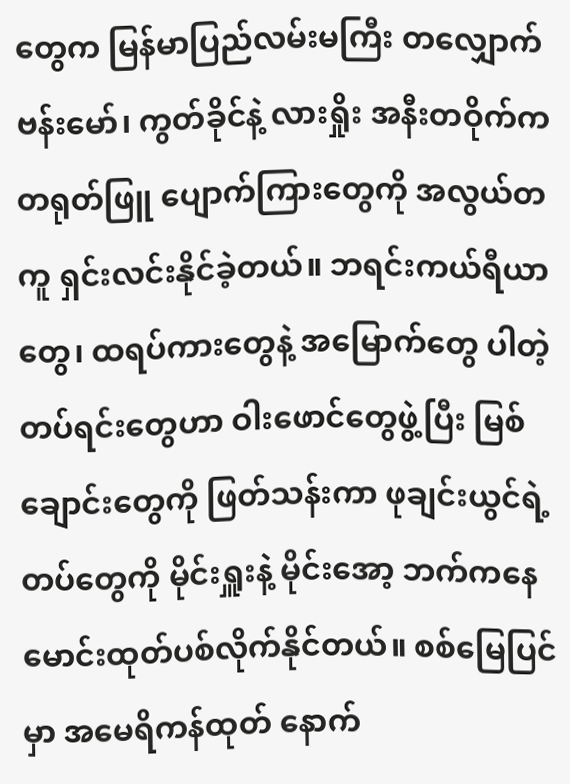တွေက မြန်မာပြည်လမ်းမကြီး တလျှောက် ဗန်းမော်၊ ကွတ်ခိုင်နဲ့ လားရှိုး အနီးတဝိုက်က တရုတ်ဖြူ ပျောက်ကြားတွေကို အလွယ်တကူ ရှင်းလင်းနိုင်ခဲ့တယ်။ ဘရင်းကယ်ရီယာတွေ၊ ထရပ်ကားတွေနဲ့ အမြောက်တွေ ပါတဲ့ တပ်ရင်းတွေဟာ ဝါးဖောင်တွေဖွဲ့ပြီး မြစ်ချောင်းတွေကို ဖြတ်သန်းကာ ဖုချင်းယွင်ရဲ့တပ်တွေကို မိုင်းရှူးနဲ့ မိုင်းအော့ ဘက်ကနေ မောင်းထုတ်ပစ်လိုက်နိုင်တယ်။ စစ်မြေပြင်မှာ အမေရိကန်ထုတ် နောက်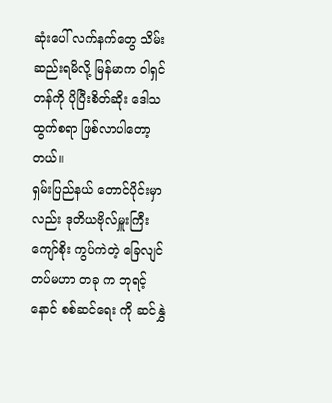ဆုံးပေါ် လက်နက်တွေ သိမ်းဆည်းရမိလို့ မြန်မာက ဝါရှင်တန်ကို ပိုပြီးစိတ်ဆိုး ဒေါသထွက်စရာ ဖြစ်လာပါတော့တယ်။
ရှမ်းပြည်နယ် တောင်ပိုင်းမှာလည်း ဒုတိယဗိုလ်မှူးကြီး ကျော်စိုး ကွပ်ကဲတဲ့ ခြေလျင်တပ်မဟာ တခု က ဘုရင့်နောင် စစ်ဆင်ရေး ကို ဆင်နွှဲ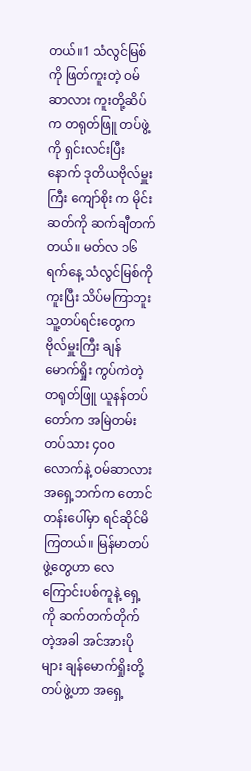တယ်။1 သံလွင်မြစ်ကို ဖြတ်ကူးတဲ့ ဝမ်ဆာလား ကူးတို့ဆိပ်က တရုတ်ဖြူ တပ်ဖွဲ့ကို ရှင်းလင်းပြီးနောက် ဒုတိယဗိုလ်မှူးကြီး ကျော်စိုး က မိုင်းဆတ်ကို ဆက်ချီတက်တယ်။ မတ်လ ၁၆ ရက်နေ့ သံလွင်မြစ်ကို ကူးပြီး သိပ်မကြာဘူး သူ့တပ်ရင်းတွေက ဗိုလ်မှူးကြီး ချန်မောက်ရှိုး ကွပ်ကဲတဲ့ တရုတ်ဖြူ ယူနန်တပ်တော်က အမြဲတမ်းတပ်သား ၄၀၀ လောက်နဲ့ ဝမ်ဆာလား အရှေ့ဘက်က တောင်တန်းပေါ်မှာ ရင်ဆိုင်မိကြတယ်။ မြန်မာတပ်ဖွဲ့တွေဟာ လေကြောင်းပစ်ကူနဲ့ ရှေ့ကို ဆက်တက်တိုက်တဲ့အခါ အင်အားပိုများ ချန်မောက်ရှိုးတို့တပ်ဖွဲ့ဟာ အရှေ့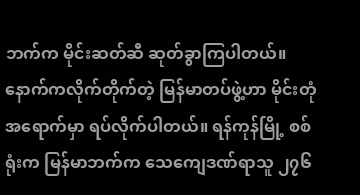ဘက်က မိုင်းဆတ်ဆီ ဆုတ်ခွာကြပါတယ်။ နောက်ကလိုက်တိုက်တဲ့ မြန်မာတပ်ဖွဲ့ဟာ မိုင်းတုံအရောက်မှာ ရပ်လိုက်ပါတယ်။ ရန်ကုန်မြို့ စစ်ရုံးက မြန်မာဘက်က သေကျေဒဏ်ရာသူ ၂၇၆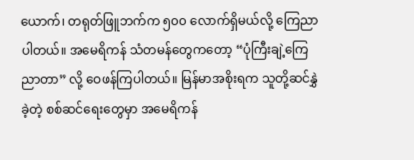ယောက်၊ တရုတ်ဖြူဘက်က ၅၀၀ လောက်ရှိမယ်လို့ ကြေညာပါတယ်။ အမေရိကန် သံတမန်တွေကတော့ “ပုံကြီးချဲ့ကြေညာတာ” လို့ ဝေဖန်ကြပါတယ်။ မြန်မာအစိုးရက သူတို့ဆင်နွှဲခဲ့တဲ့ စစ်ဆင်ရေးတွေမှာ အမေရိကန်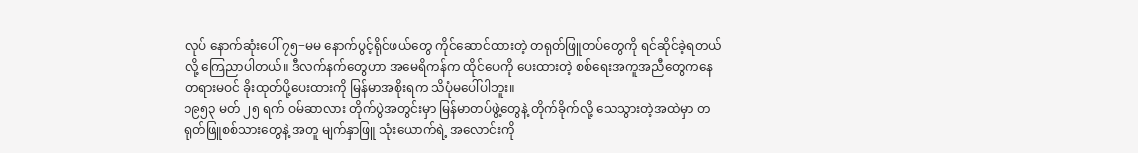လုပ် နောက်ဆုံးပေါ် ၇၅−မမ နောက်ပွင့်ရိုင်ဖယ်တွေ ကိုင်ဆောင်ထားတဲ့ တရုတ်ဖြူတပ်တွေကို ရင်ဆိုင်ခဲ့ရတယ်လို့ ကြေညာပါတယ်။ ဒီလက်နက်တွေဟာ အမေရိကန်က ထိုင်ပေကို ပေးထားတဲ့ စစ်ရေးအကူအညီတွေကနေ တရားမဝင် ခိုးထုတ်ပို့ပေးထားကို မြန်မာအစိုးရက သိပုံမပေါ်ပါဘူး။
၁၉၅၃ မတ် ၂၅ ရက် ဝမ်ဆာလား တိုက်ပွဲအတွင်းမှာ မြန်မာတပ်ဖွဲ့တွေနဲ့ တိုက်ခိုက်လို့ သေသွားတဲ့အထဲမှာ တရုတ်ဖြူစစ်သားတွေနဲ့ အတူ မျက်နှာဖြူ သုံးယောက်ရဲ့ အလောင်းကို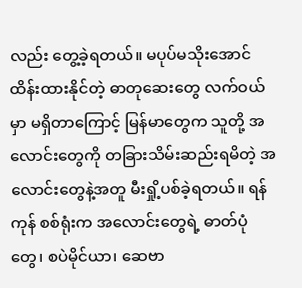လည်း တွေ့ခဲ့ရတယ်။ မပုပ်မသိုးအောင် ထိန်းထားနိုင်တဲ့ ဓာတုဆေးတွေ လက်ဝယ်မှာ မရှိတာကြောင့် မြန်မာတွေက သူတို့ အလောင်းတွေကို တခြားသိမ်းဆည်းရမိတဲ့ အလောင်းတွေနဲ့အတူ မီးရှို့ပစ်ခဲ့ရတယ်။ ရန်ကုန် စစ်ရုံးက အလောင်းတွေရဲ့ ဓာတ်ပုံတွေ၊ စပဲမိုင်ယာ၊ ဆေဗာ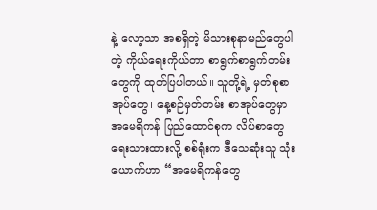နဲ့ လော့သာ အစရှိတဲ့ မိသားစုနာမည်တွေပါတဲ့ ကိုယ်ရေးကိုယ်တာ စာရွက်စာရွက်တမ်းတွေကို ထုတ်ပြပါတယ်။ သူတို့ရဲ့ မှတ်စုစာအုပ်တွေ၊ နေ့စဉ်မှတ်တမ်း စာအုပ်တွေမှာ အမေရိကန် ပြည်ထောင်စုက လိပ်စာတွေ ရေးသားထားလို့ စစ်ရုံးက ဒီသေဆုံးသူ သုံးယောက်ဟာ “အမေရိကန်တွေ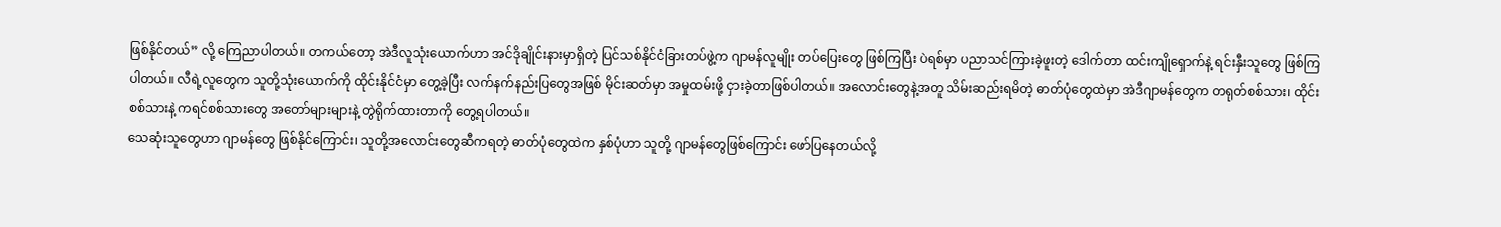ဖြစ်နိုင်တယ်” လို့ ကြေညာပါတယ်။ တကယ်တော့ အဲဒီလူသုံးယောက်ဟာ အင်ဒိုချိုင်းနားမှာရှိတဲ့ ပြင်သစ်နိုင်ငံခြားတပ်ဖွဲ့က ဂျာမန်လူမျိုး တပ်ပြေးတွေ ဖြစ်ကြပြီး ပဲရစ်မှာ ပညာသင်ကြားခဲ့ဖူးတဲ့ ဒေါက်တာ ထင်းကျိုရှောက်နဲ့ ရင်းနှီးသူတွေ ဖြစ်ကြပါတယ်။ လီရဲ့လူတွေက သူတို့သုံးယောက်ကို ထိုင်းနိုင်ငံမှာ တွေ့ခဲ့ပြီး လက်နက်နည်းပြတွေအဖြစ် မိုင်းဆတ်မှာ အမှုထမ်းဖို့ ငှားခဲ့တာဖြစ်ပါတယ်။ အလောင်းတွေနဲ့အတူ သိမ်းဆည်းရမိတဲ့ ဓာတ်ပုံတွေထဲမှာ အဲဒီဂျာမန်တွေက တရုတ်စစ်သား၊ ထိုင်းစစ်သားနဲ့ ကရင်စစ်သားတွေ အတော်များများနဲ့ တွဲရိုက်ထားတာကို တွေ့ရပါတယ်။
သေဆုံးသူတွေဟာ ဂျာမန်တွေ ဖြစ်နိုင်ကြောင်း၊ သူတို့အလောင်းတွေဆီကရတဲ့ ဓာတ်ပုံတွေထဲက နှစ်ပုံဟာ သူတို့ ဂျာမန်တွေဖြစ်ကြောင်း ဖော်ပြနေတယ်လို့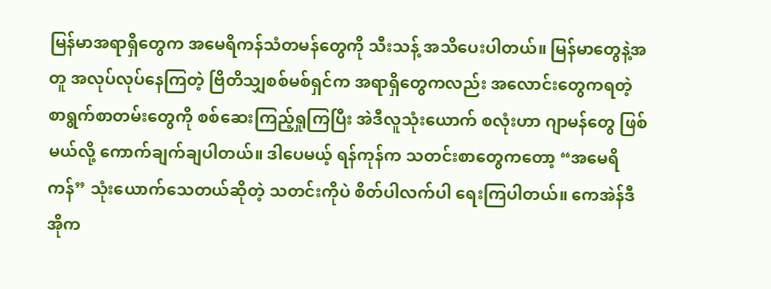မြန်မာအရာရှိတွေက အမေရိကန်သံတမန်တွေကို သီးသန့် အသိပေးပါတယ်။ မြန်မာတွေနဲ့အတူ အလုပ်လုပ်နေကြတဲ့ ဗြိတိသျှစစ်မစ်ရှင်က အရာရှိတွေကလည်း အလောင်းတွေကရတဲ့ စာရွက်စာတမ်းတွေကို စစ်ဆေးကြည့်ရှုကြပြီး အဲဒီလူသုံးယောက် စလုံးဟာ ဂျာမန်တွေ ဖြစ်မယ်လို့ ကောက်ချက်ချပါတယ်။ ဒါပေမယ့် ရန်ကုန်က သတင်းစာတွေကတော့ “အမေရိကန်” သုံးယောက်သေတယ်ဆိုတဲ့ သတင်းကိုပဲ စိတ်ပါလက်ပါ ရေးကြပါတယ်။ ကေအဲန်ဒီအိုက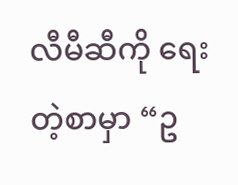လီမီဆီကို ရေးတဲ့စာမှာ “ဥ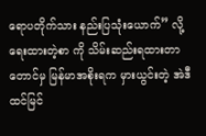ရောပတိုက်သား နည်းပြသုံးယောက်” လို့ ရေးထားတဲ့စာ ကို သိမ်းဆည်းရထားတာတောင်မှ မြန်မာအစိုးရက မှားယွင်းတဲ့ အဲဒီထင်မြင်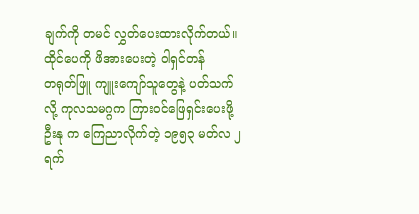ချက်ကို တမင် လွှတ်ပေးထားလိုက်တယ်။
ထိုင်ပေကို ဖိအားပေးတဲ့ ဝါရှင်တန်
တရုတ်ဖြူ ကျူးကျော်သူတွေနဲ့ ပတ်သက်လို့ ကုလသမဂ္ဂက ကြားဝင်ဖြေရှင်းပေးဖို့ ဦးနု က ကြေညာလိုက်တဲ့ ၁၉၅၃ မတ်လ ၂ ရက်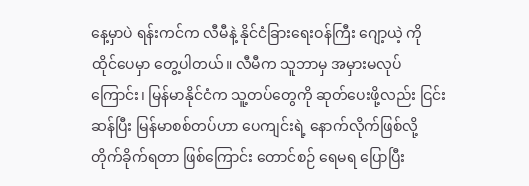နေ့မှာပဲ ရန်းကင်က လီမီနဲ့ နိုင်ငံခြားရေးဝန်ကြီး ဂျော့ယဲ့ ကို ထိုင်ပေမှာ တွေ့ပါတယ်။ လီမီက သူဘာမှ အမှားမလုပ်ကြောင်း၊ မြန်မာနိုင်ငံက သူ့တပ်တွေကို ဆုတ်ပေးဖို့လည်း ငြင်းဆန်ပြီး မြန်မာစစ်တပ်ဟာ ပေကျင်းရဲ့ နောက်လိုက်ဖြစ်လို့ တိုက်ခိုက်ရတာ ဖြစ်ကြောင်း တောင်စဉ် ရေမရ ပြောပြီး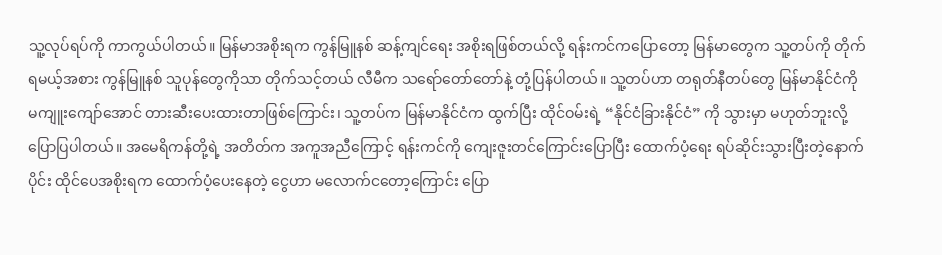သူ့လုပ်ရပ်ကို ကာကွယ်ပါတယ်။ မြန်မာအစိုးရက ကွန်မြူနစ် ဆန့်ကျင်ရေး အစိုးရဖြစ်တယ်လို့ ရန်းကင်ကပြောတော့ မြန်မာတွေက သူ့တပ်ကို တိုက်ရမယ့်အစား ကွန်မြူနစ် သူပုန်တွေကိုသာ တိုက်သင့်တယ် လီမီက သရော်တော်တော်နဲ့ တုံ့ပြန်ပါတယ်။ သူ့တပ်ဟာ တရုတ်နီတပ်တွေ မြန်မာနိုင်ငံကို မကျူးကျော်အောင် တားဆီးပေးထားတာဖြစ်ကြောင်း၊ သူ့တပ်က မြန်မာနိုင်ငံက ထွက်ပြီး ထိုင်ဝမ်းရဲ့ “နိုင်ငံခြားနိုင်ငံ” ကို သွားမှာ မဟုတ်ဘူးလို့ ပြောပြပါတယ်။ အမေရိကန်တို့ရဲ့ အတိတ်က အကူအညီကြောင့် ရန်းကင်ကို ကျေးဇူးတင်ကြောင်းပြောပြီး ထောက်ပံ့ရေး ရပ်ဆိုင်းသွားပြီးတဲ့နောက်ပိုင်း ထိုင်ပေအစိုးရက ထောက်ပံ့ပေးနေတဲ့ ငွေဟာ မလောက်ငတော့ကြောင်း ပြော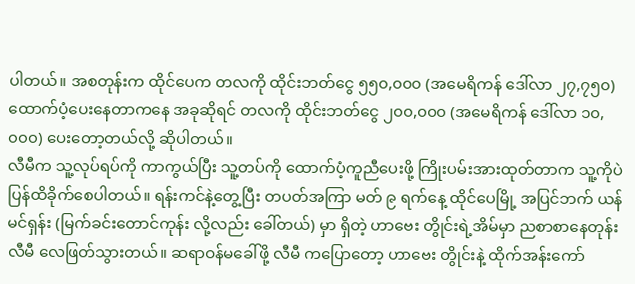ပါတယ်။ အစတုန်းက ထိုင်ပေက တလကို ထိုင်းဘတ်ငွေ ၅၅၀,၀၀၀ (အမေရိကန် ဒေါ်လာ ၂၇,၇၅၀) ထောက်ပံ့ပေးနေတာကနေ အခုဆိုရင် တလကို ထိုင်းဘတ်ငွေ ၂၀၀,၀၀၀ (အမေရိကန် ဒေါ်လာ ၁၀,၀၀၀) ပေးတော့တယ်လို့ ဆိုပါတယ်။
လီမီက သူ့လုပ်ရပ်ကို ကာကွယ်ပြီး သူ့တပ်ကို ထောက်ပံ့ကူညီပေးဖို့ ကြိုးပမ်းအားထုတ်တာက သူ့ကိုပဲ ပြန်ထိခိုက်စေပါတယ်။ ရန်းကင်နဲ့တွေ့ပြီး တပတ်အကြာ မတ် ၉ ရက်နေ့ ထိုင်ပေမြို့ အပြင်ဘက် ယန်မင်ရှန်း (မြက်ခင်းတောင်ကုန်း လို့လည်း ခေါ်တယ်) မှာ ရှိတဲ့ ဟာဗေး တွိုင်းရဲ့အိမ်မှာ ညစာစာနေတုန်း လီမီ လေဖြတ်သွားတယ်။ ဆရာဝန်မခေါ်ဖို့ လီမီ ကပြောတော့ ဟာဗေး တွိုင်းနဲ့ ထိုက်အန်းကော်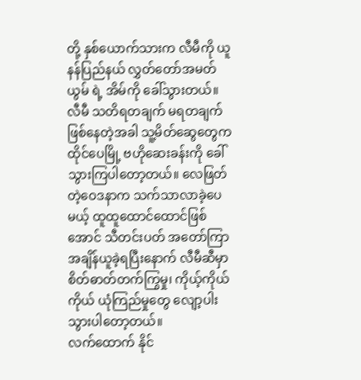တို့ နှစ်ယောက်သားက လီမီကို ယူနန်ပြည်နယ် လွှတ်တော်အမတ် ယွမ် ရဲ့ အိမ်ကို ခေါ်သွားတယ်။ လီမီ သတိရတချက် မရတချက် ဖြစ်နေတဲ့အခါ သူ့မိတ်ဆွေတွေက ထိုင်ပေမြို့ ဗဟိုဆေးခန်းကို ခေါ်သွားကြပါတော့တယ်။ လေဖြတ်တဲ့ဝေဒနာက သက်သာလာခဲ့ပေမယ့် ထူထူထောင်ထောင်ဖြစ်အောင် သီတင်းပတ် အတော်ကြာ အချိန်ယူခဲ့ရပြီးနောက် လီမီဆီမှာ စိတ်ဓာတ်တက်ကြွမှု၊ ကိုယ့်ကိုယ်ကိုယ် ယုံကြည်မှုတွေ လျော့ပါးသွားပါတော့တယ်။
လက်ထောက် နိုင်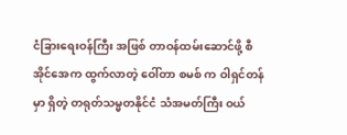ငံခြားရေးဝန်ကြီး အဖြစ် တာဝန်ထမ်းဆောင်ဖို့ စီအိုင်အေက ထွက်လာတဲ့ ဝေါ်တာ စမစ် က ဝါရှင်တန်မှာ ရှိတဲ့ တရုတ်သမ္မတနိုင်ငံ သံအမတ်ကြီး ဝယ်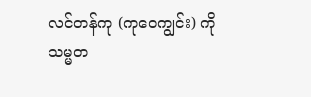လင်တန်ကု (ကုဝေကျွင်း) ကို သမ္မတ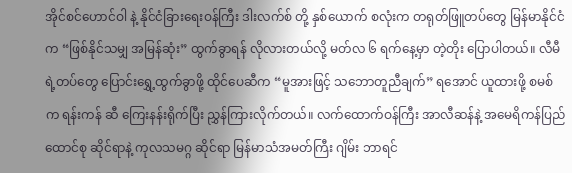အိုင်စင်ဟောင်ဝါ နဲ့ နိုင်ငံခြားရေးဝန်ကြီး ဒါးလက်စ် တို့ နှစ်ယောက် စလုံးက တရုတ်ဖြူတပ်တွေ မြန်မာနိုင်ငံက “ဖြစ်နိုင်သမျှ အမြန်ဆုံး” ထွက်ခွာရန် လိုလားတယ်လို့ မတ်လ ၆ ရက်နေ့မှာ တဲ့တိုး ပြောပါတယ်။ လီမီရဲ့တပ်တွေ ပြောင်းရွှေ့ထွက်ခွာဖို့ ထိုင်ပေဆီက “မူအားဖြင့် သဘောတူညီချက်” ရအောင် ယူထားဖို့ စမစ် က ရန်းကန် ဆီ ကြေးနန်းရိုက်ပြီး ညွှန်ကြားလိုက်တယ်။ လက်ထောက်ဝန်ကြီး အာလီဆန်နဲ့ အမေရိကန်ပြည်ထောင်စု ဆိုင်ရာနဲ့ ကုလသမဂ္ဂ ဆိုင်ရာ မြန်မာသံအမတ်ကြီး ဂျိမ်း ဘာရင်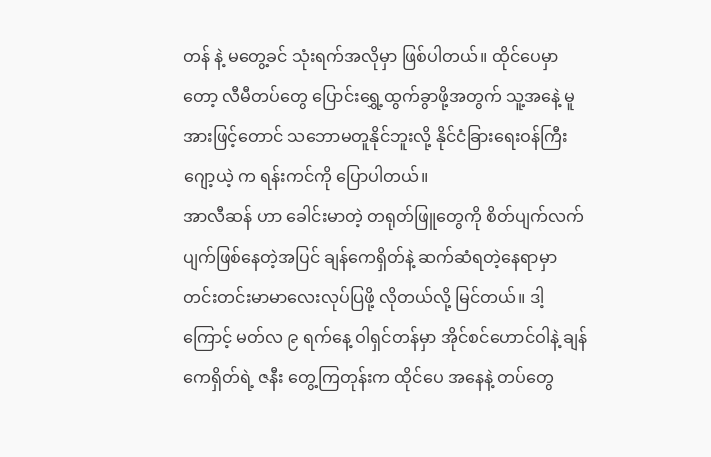တန် နဲ့ မတွေ့ခင် သုံးရက်အလိုမှာ ဖြစ်ပါတယ်။ ထိုင်ပေမှာတော့ လီမီတပ်တွေ ပြောင်းရွှေ့ထွက်ခွာဖို့အတွက် သူ့အနေဲ့ မူအားဖြင့်တောင် သဘောမတူနိုင်ဘူးလို့ နိုင်ငံခြားရေးဝန်ကြီး ဂျော့ယဲ့ က ရန်းကင်ကို ပြောပါတယ်။
အာလီဆန် ဟာ ခေါင်းမာတဲ့ တရုတ်ဖြူတွေကို စိတ်ပျက်လက်ပျက်ဖြစ်နေတဲ့အပြင် ချန်ကေရှိတ်နဲ့ ဆက်ဆံရတဲ့နေရာမှာ တင်းတင်းမာမာလေးလုပ်ပြဖို့ လိုတယ်လို့ မြင်တယ်။ ဒါ့ကြောင့် မတ်လ ၉ ရက်နေ့ ဝါရှင်တန်မှာ အိုင်စင်ဟောင်ဝါနဲ့ ချန်ကေရှိတ်ရဲ့ ဇနီး တွေ့ကြတုန်းက ထိုင်ပေ အနေနဲ့ တပ်တွေ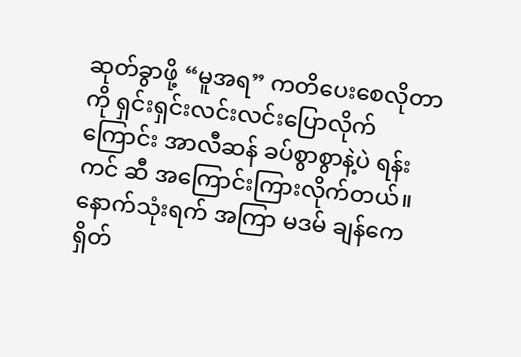ဆုတ်ခွာဖို့ “မူအရ” ကတိပေးစေလိုတာကို ရှင်းရှင်းလင်းလင်းပြောလိုက်ကြောင်း အာလီဆန် ခပ်စွာစွာနဲ့ပဲ ရန်းကင် ဆီ အကြောင်းကြားလိုက်တယ်။ နောက်သုံးရက် အကြာ မဒမ် ချန်ကေရှိတ်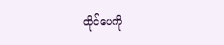ထိုင်ပေကို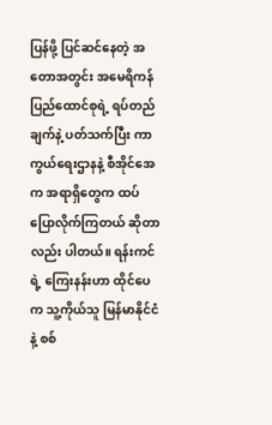ပြန်ဖို့ ပြင်ဆင်နေတဲ့ အတောအတွင်း အမေရိကန်ပြည်ထောင်စုရဲ့ ရပ်တည်ချက်နဲ့ ပတ်သက်ပြီး ကာကွယ်ရေးဌာနနဲ့ စီအိုင်အေ က အရာရှိတွေက ထပ်ပြောလိုက်ကြတယ် ဆိုတာလည်း ပါတယ်။ ရန်းကင်ရဲ့ ကြေးနန်းဟာ ထိုင်ပေက သူ့ကိုယ်သူ မြန်မာနိုင်ငံနဲ့ စစ်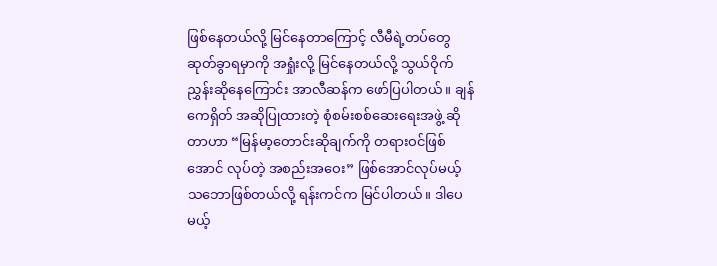ဖြစ်နေတယ်လို့ မြင်နေတာကြောင့် လီမီရဲ့တပ်တွေ ဆုတ်ခွာရမှာကို အရှုံးလို့ မြင်နေတယ်လို့ သွယ်ဝိုက်ညွှန်းဆိုနေကြောင်း အာလီဆန်က ဖော်ပြပါတယ်။ ချန်ကေရှိတ် အဆိုပြုထားတဲ့ စုံစမ်းစစ်ဆေးရေးအဖွဲ့ ဆိုတာဟာ “မြန်မာ့တောင်းဆိုချက်ကို တရားဝင်ဖြစ်အောင် လုပ်တဲ့ အစည်းအဝေး” ဖြစ်အောင်လုပ်မယ့် သဘောဖြစ်တယ်လို့ ရန်းကင်က မြင်ပါတယ်။ ဒါပေမယ့်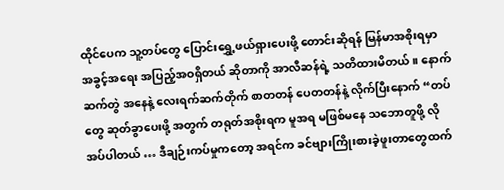ထိုင်ပေက သူ့တပ်တွေ ပြောင်းရွှေ့ဖယ်ရှားပေးဖို့ တောင်းဆိုရန် မြန်မာအစိုးရမှာ အခွင့်အရေး အပြည့်အဝရှိတယ် ဆိုတာကို အာလီဆန်ရဲ့ သတိထားမိတယ်။ နောက်ဆက်တွဲ အနေနဲ့ လေးရက်ဆက်တိုက် စာတတန် ပေတတန်နဲ့ လိုက်ပြီးနောက် “တပ်တွေ ဆုတ်ခွာပေးဖို့ အတွက် တရုတ်အစိုးရက မူအရ မဖြစ်မနေ သဘောတူဖို့ လိုအပ်ပါတယ် … ဒီချဉ်းကပ်မှုကတော့ အရင်က ခင်ဗျားကြိုးစားခဲ့ဖူးတာတွေထက်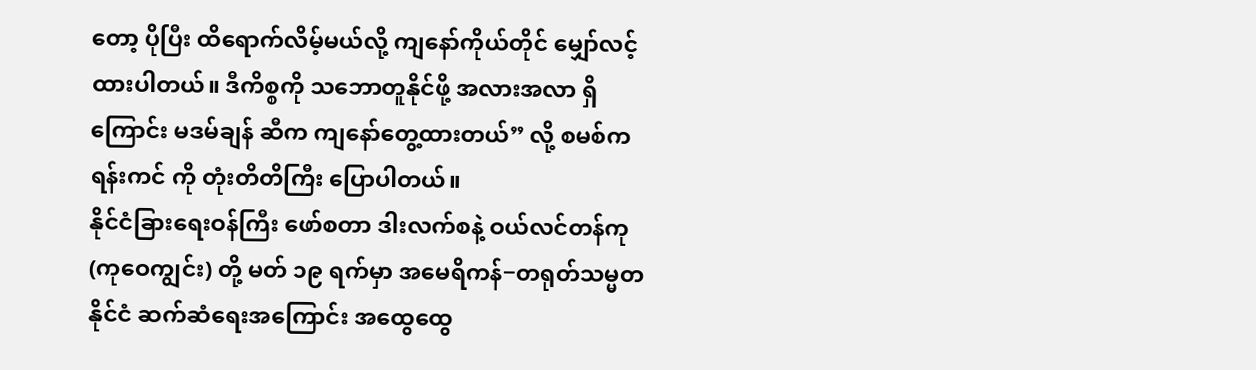တော့ ပိုပြီး ထိရောက်လိမ့်မယ်လို့ ကျနော်ကိုယ်တိုင် မျှော်လင့်ထားပါတယ်။ ဒီကိစ္စကို သဘောတူနိုင်ဖို့ အလားအလာ ရှိကြောင်း မဒမ်ချန် ဆီက ကျနော်တွေ့ထားတယ်” လို့ စမစ်က ရန်းကင် ကို တုံးတိတိကြီး ပြောပါတယ်။
နိုင်ငံခြားရေးဝန်ကြီး ဖော်စတာ ဒါးလက်စနဲ့ ဝယ်လင်တန်ကု (ကုဝေကျွင်း) တို့ မတ် ၁၉ ရက်မှာ အမေရိကန်−တရုတ်သမ္မတနိုင်ငံ ဆက်ဆံရေးအကြောင်း အထွေထွေ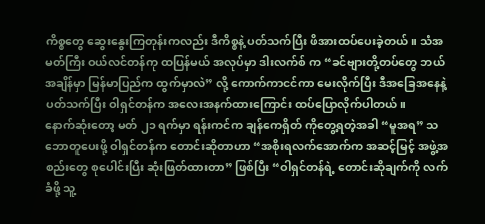ကိစ္စတွေ ဆွေးနွေးကြတုန်းကလည်း ဒီကိစ္စနဲ့ ပတ်သက်ပြီး ဖိအားထပ်ပေးခဲ့တယ်။ သံအမတ်ကြီး ဝယ်လင်တန်ကု ထပြန်မယ် အလုပ်မှာ ဒါးလက်စ် က “ခင်ဗျားတို့တပ်တွေ ဘယ်အချိန်မှာ မြန်မာပြည်က ထွက်မှာလဲ” လို့ ကောက်ကာငင်ကာ မေးလိုက်ပြီး ဒီအခြေအနေနဲ့ ပတ်သက်ပြီး ဝါရှင်တန်က အလေးအနက်ထားကြောင်း ထပ်ပြောလိုက်ပါတယ်။
နောက်ဆုံးတော့ မတ် ၂၁ ရက်မှာ ရန်းကင်က ချန်ကေရှိတ် ကိုတွေ့ရတဲ့အခါ “မူအရ” သဘောတူပေးဖို့ ဝါရှင်တန်က တောင်းဆိုတာဟာ “အစိုးရလက်အောက်က အဆင့်မြင့် အဖွဲ့အစည်းတွေ စုပေါင်းပြီး ဆုံးဖြတ်ထားတာ” ဖြစ်ပြီး “ဝါရှင်တန်ရဲ့ တောင်းဆိုချက်ကို လက်ခံဖို့ သူ့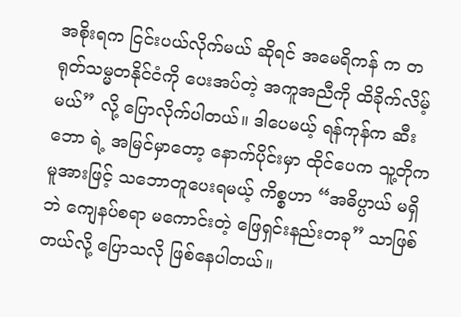အစိုးရက ငြင်းပယ်လိုက်မယ် ဆိုရင် အမေရိကန် က တရုတ်သမ္မတနိုင်ငံကို ပေးအပ်တဲ့ အကူအညီကို ထိခိုက်လိမ့်မယ်” လို့ ပြောလိုက်ပါတယ်။ ဒါပေမယ့် ရန်ကုန်က ဆီးဘော ရဲ့ အမြင်မှာတော့ နောက်ပိုင်းမှာ ထိုင်ပေက သူ့တိုက မူအားဖြင့် သဘောတူပေးရမယ့် ကိစ္စဟာ “အဓိပ္ပာယ် မရှိဘဲ ကျေနပ်စရာ မကောင်းတဲ့ ဖြေရှင်းနည်းတခု” သာဖြစ်တယ်လို့ ပြောသလို ဖြစ်နေပါတယ်။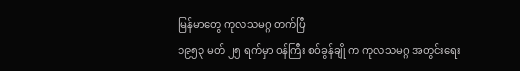မြန်မာတွေ ကုလသမဂ္ဂ တက်ပြီ
၁၉၅၃ မတ် ၂၅ ရက်မှာ ဝန်ကြီး စဝ်ခွန်ချို က ကုလသမဂ္ဂ အတွင်းရေး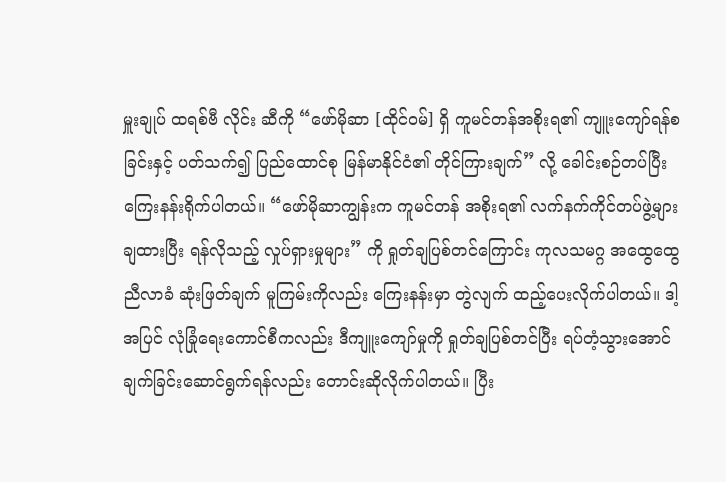မှူးချုပ် ထရစ်ဗီ လိုင်း ဆီကို “ဖော်မိုဆာ [ထိုင်ဝမ်] ရှိ ကူမင်တန်အစိုးရ၏ ကျူးကျော်ရန်စခြင်းနှင့် ပတ်သက်၍ ပြည်ထောင်စု မြန်မာနိုင်ငံ၏ တိုင်ကြားချက်” လို့ ခေါင်းစဉ်တပ်ပြီး ကြေးနန်းရိုက်ပါတယ်။ “ဖော်မိုဆာကျွန်းက ကူမင်တန် အစိုးရ၏ လက်နက်ကိုင်တပ်ဖွဲ့များ ချထားပြီး ရန်လိုသည့် လှုပ်ရှားမှုများ” ကို ရှုတ်ချပြစ်တင်ကြောင်း ကုလသမဂ္ဂ အထွေထွေညီလာခံ ဆုံးဖြတ်ချက် မူကြမ်းကိုလည်း ကြေးနန်းမှာ တွဲလျက် ထည့်ပေးလိုက်ပါတယ်။ ဒါ့အပြင် လုံခြုံရေးကောင်စီကလည်း ဒီကျူးကျော်မှုကို ရှုတ်ချပြစ်တင်ပြီး ရပ်တံ့သွားအောင် ချက်ခြင်းဆောင်ရွက်ရန်လည်း တောင်းဆိုလိုက်ပါတယ်။ ပြီး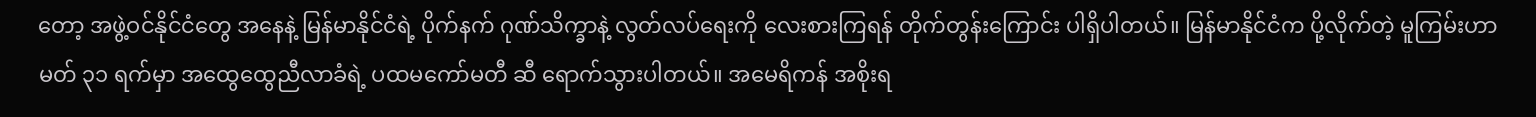တော့ အဖွဲ့ဝင်နိုင်ငံတွေ အနေနဲ့ မြန်မာနိုင်ငံရဲ့ ပိုက်နက် ဂုဏ်သိက္ခာနဲ့ လွတ်လပ်ရေးကို လေးစားကြရန် တိုက်တွန်းကြောင်း ပါရှိပါတယ်။ မြန်မာနိုင်ငံက ပို့လိုက်တဲ့ မူကြမ်းဟာ မတ် ၃၁ ရက်မှာ အထွေထွေညီလာခံရဲ့ ပထမကော်မတီ ဆီ ရောက်သွားပါတယ်။ အမေရိကန် အစိုးရ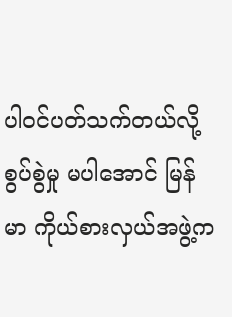ပါဝင်ပတ်သက်တယ်လို့ စွပ်စွဲမှု မပါအောင် မြန်မာ ကိုယ်စားလှယ်အဖွဲ့က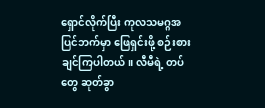ရှောင်လိုက်ပြီး ကုလသမဂ္ဂအပြင်ဘက်မှာ ဖြေရှင်းဖို့ စဉ်းစားချင်ကြပါတယ်။ လီမီရဲ့ တပ်တွေ ဆုတ်ခွာ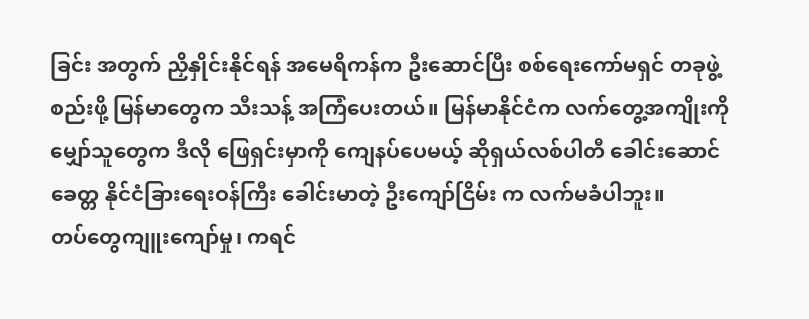ခြင်း အတွက် ညှိနှိုင်းနိုင်ရန် အမေရိကန်က ဦးဆောင်ပြီး စစ်ရေးကော်မရှင် တခုဖွဲ့စည်းဖို့ မြန်မာတွေက သီးသန့် အကြံပေးတယ်။ မြန်မာနိုင်ငံက လက်တွေ့အကျိုးကို မျှော်သူတွေက ဒီလို ဖြေရှင်းမှာကို ကျေနပ်ပေမယ့် ဆိုရှယ်လစ်ပါတီ ခေါင်းဆောင် ခေတ္တ နိုင်ငံခြားရေးဝန်ကြီး ခေါင်းမာတဲ့ ဦးကျော်ငြိမ်း က လက်မခံပါဘူး။
တပ်တွေကျူးကျော်မှု၊ ကရင်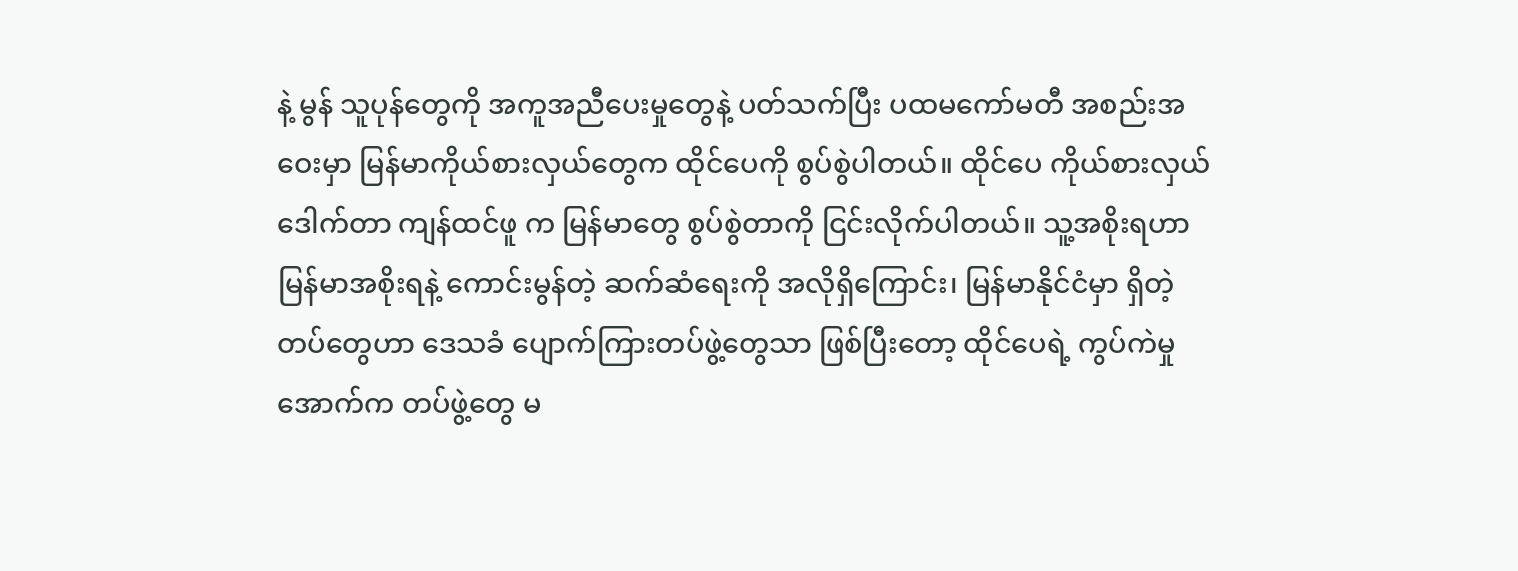နဲ့ မွန် သူပုန်တွေကို အကူအညီပေးမှုတွေနဲ့ ပတ်သက်ပြီး ပထမကော်မတီ အစည်းအဝေးမှာ မြန်မာကိုယ်စားလှယ်တွေက ထိုင်ပေကို စွပ်စွဲပါတယ်။ ထိုင်ပေ ကိုယ်စားလှယ် ဒေါက်တာ ကျန်ထင်ဖူ က မြန်မာတွေ စွပ်စွဲတာကို ငြင်းလိုက်ပါတယ်။ သူ့အစိုးရဟာ မြန်မာအစိုးရနဲ့ ကောင်းမွန်တဲ့ ဆက်ဆံရေးကို အလိုရှိကြောင်း၊ မြန်မာနိုင်ငံမှာ ရှိတဲ့တပ်တွေဟာ ဒေသခံ ပျောက်ကြားတပ်ဖွဲ့တွေသာ ဖြစ်ပြီးတော့ ထိုင်ပေရဲ့ ကွပ်ကဲမှုအောက်က တပ်ဖွဲ့တွေ မ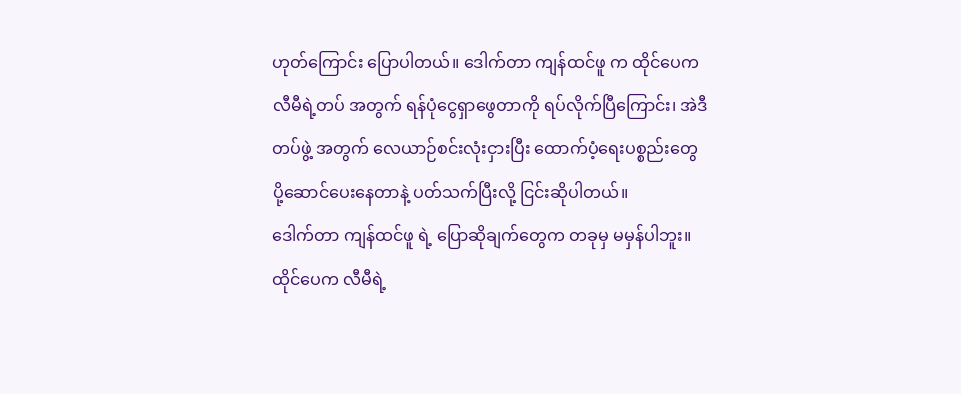ဟုတ်ကြောင်း ပြောပါတယ်။ ဒေါက်တာ ကျန်ထင်ဖူ က ထိုင်ပေက လီမီရဲ့တပ် အတွက် ရန်ပုံငွေရှာဖွေတာကို ရပ်လိုက်ပြီကြောင်း၊ အဲဒီတပ်ဖွဲ့ အတွက် လေယာဉ်စင်းလုံးငှားပြီး ထောက်ပံ့ရေးပစ္စည်းတွေ ပို့ဆောင်ပေးနေတာနဲ့ ပတ်သက်ပြီးလို့ ငြင်းဆိုပါတယ်။
ဒေါက်တာ ကျန်ထင်ဖူ ရဲ့ ပြောဆိုချက်တွေက တခုမှ မမှန်ပါဘူး။ ထိုင်ပေက လီမီရဲ့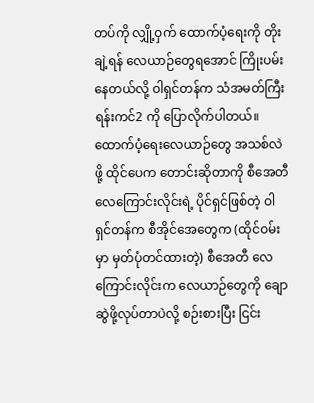တပ်ကို လျှို့ဝှက် ထောက်ပံ့ရေးကို တိုးချဲ့ရန် လေယာဉ်တွေရအောင် ကြိုးပမ်းနေတယ်လို့ ဝါရှင်တန်က သံအမတ်ကြီး ရန်းကင်2 ကို ပြောလိုက်ပါတယ်။ ထောက်ပံ့ရေးလေယာဉ်တွေ အသစ်လဲဖို့ ထိုင်ပေက တောင်းဆိုတာကို စီအေတီ လေကြောင်းလိုင်းရဲ့ ပိုင်ရှင်ဖြစ်တဲ့ ဝါရှင်တန်က စီအိုင်အေတွေက (ထိုင်ဝမ်းမှာ မှတ်ပုံတင်ထားတဲ့) စီအေတီ လေကြောင်းလိုင်းက လေယာဉ်တွေကို ချောဆွဲဖို့လုပ်တာပဲလို့ စဉ်းစားပြီး ငြင်း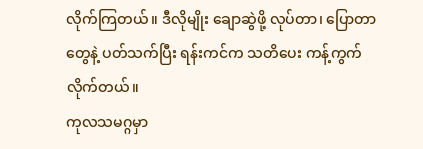လိုက်ကြတယ်။ ဒီလိုမျိုး ချောဆွဲဖို့ လုပ်တာ၊ ပြောတာတွေနဲ့ ပတ်သက်ပြီး ရန်းကင်က သတိပေး ကန့်ကွက်လိုက်တယ်။
ကုလသမဂ္ဂမှာ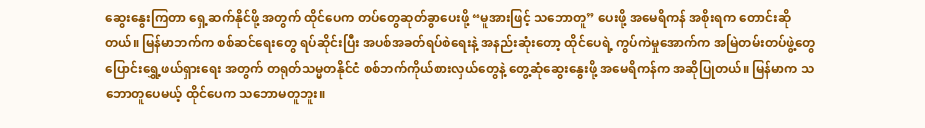ဆွေးနွေးကြတာ ရှေ့ဆက်နိုင်ဖို့ အတွက် ထိုင်ပေက တပ်တွေဆုတ်ခွာပေးဖို့ “မူအားဖြင့် သဘောတူ” ပေးဖို့ အမေရိကန် အစိုးရက တောင်းဆိုတယ်။ မြန်မာဘက်က စစ်ဆင်ရေးတွေ ရပ်ဆိုင်းပြီး အပစ်အခတ်ရပ်စဲရေးနဲ့ အနည်းဆုံးတော့ ထိုင်ပေရဲ့ ကွပ်ကဲမှုအောက်က အမြဲတမ်းတပ်ဖွဲ့တွေ ပြောင်းရွှေ့ဖယ်ရှားရေး အတွက် တရုတ်သမ္မတနိုင်ငံ စစ်ဘက်ကိုယ်စားလှယ်တွေနဲ့ တွေ့ဆုံဆွေးနွေးဖို့ အမေရိကန်က အဆိုပြုတယ်။ မြန်မာက သဘောတူပေမယ့် ထိုင်ပေက သဘောမတူဘူး။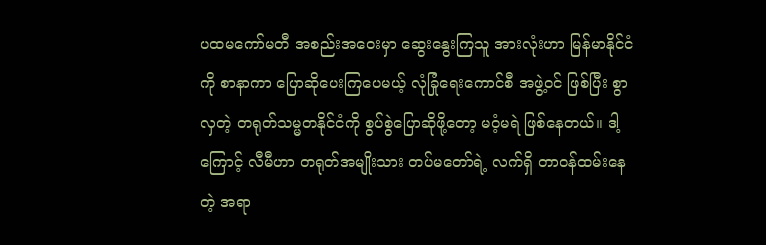ပထမကော်မတီ အစည်းအဝေးမှာ ဆွေးနွေးကြသူ အားလုံးဟာ မြန်မာနိုင်ငံကို စာနာကာ ပြောဆိုပေးကြပေမယ့် လုံခြုံရေးကောင်စီ အဖွဲ့ဝင် ဖြစ်ပြီး စွာလှတဲ့ တရုတ်သမ္မတနိုင်ငံကို စွပ်စွဲပြောဆိုဖို့တော့ မဝံ့မရဲ ဖြစ်နေတယ်။ ဒါ့ကြောင့် လီမီဟာ တရုတ်အမျိုးသား တပ်မတော်ရဲ့ လက်ရှိ တာဝန်ထမ်းနေတဲ့ အရာ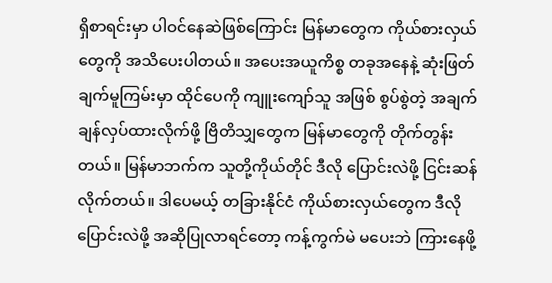ရှိစာရင်းမှာ ပါဝင်နေဆဲဖြစ်ကြောင်း မြန်မာတွေက ကိုယ်စားလှယ်တွေကို အသိပေးပါတယ်။ အပေးအယူကိစ္စ တခုအနေနဲ့ ဆုံးဖြတ်ချက်မူကြမ်းမှာ ထိုင်ပေကို ကျူးကျော်သူ အဖြစ် စွပ်စွဲတဲ့ အချက် ချန်လှပ်ထားလိုက်ဖို့ ဗြိတိသျှတွေက မြန်မာတွေကို တိုက်တွန်းတယ်။ မြန်မာဘက်က သူတို့ကိုယ်တိုင် ဒီလို ပြောင်းလဲဖို့ ငြင်းဆန်လိုက်တယ်။ ဒါပေမယ့် တခြားနိုင်ငံ ကိုယ်စားလှယ်တွေက ဒီလိုပြောင်းလဲဖို့ အဆိုပြုလာရင်တော့ ကန့်ကွက်မဲ မပေးဘဲ ကြားနေဖို့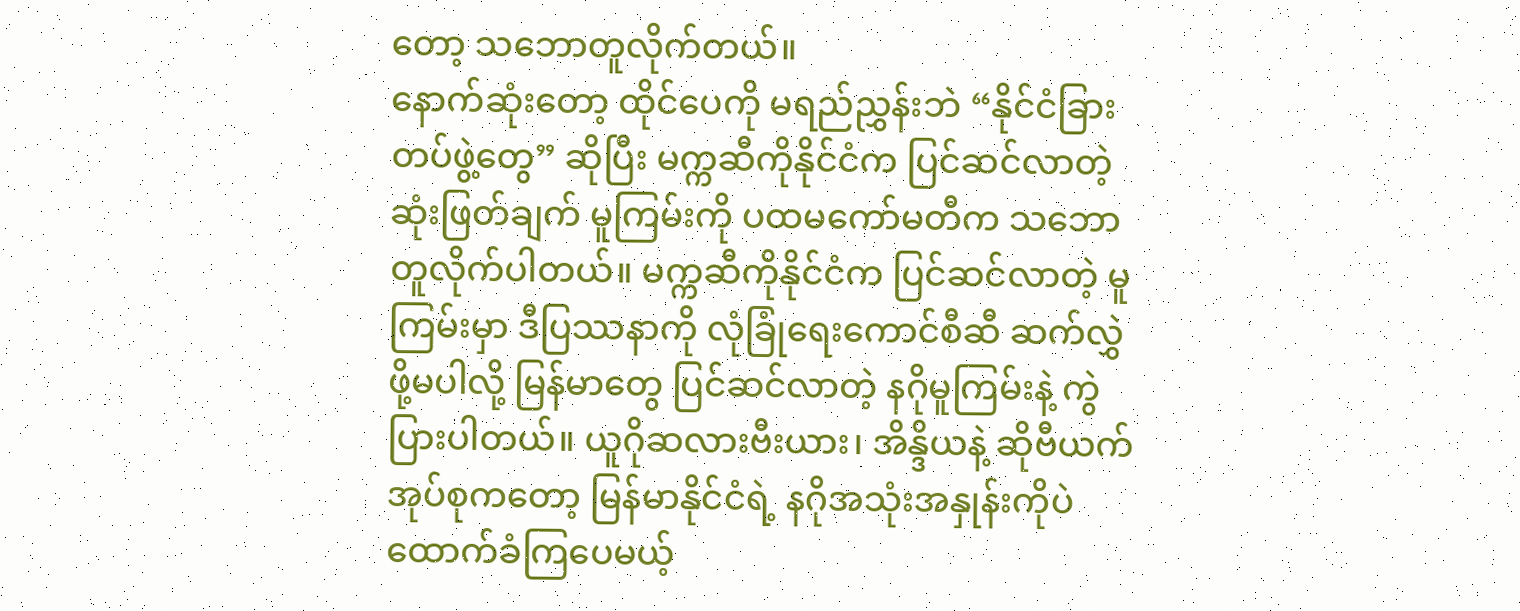တော့ သဘောတူလိုက်တယ်။
နောက်ဆုံးတော့ ထိုင်ပေကို မရည်ညွှန်းဘဲ “နိုင်ငံခြားတပ်ဖွဲ့တွေ” ဆိုပြီး မက္ကဆီကိုနိုင်ငံက ပြင်ဆင်လာတဲ့ ဆုံးဖြတ်ချက် မူကြမ်းကို ပထမကော်မတီက သဘောတူလိုက်ပါတယ်။ မက္ကဆီကိုနိုင်ငံက ပြင်ဆင်လာတဲ့ မူကြမ်းမှာ ဒီပြဿနာကို လုံခြုံရေးကောင်စီဆီ ဆက်လွှဲဖို့မပါလို့ မြန်မာတွေ ပြင်ဆင်လာတဲ့ နဂိုမူကြမ်းနဲ့ ကွဲပြားပါတယ်။ ယူဂိုဆလားဗီးယား၊ အိန္ဒိယနဲ့ ဆိုဗီယက် အုပ်စုကတော့ မြန်မာနိုင်ငံရဲ့ နဂိုအသုံးအနှုန်းကိုပဲ ထောက်ခံကြပေမယ့်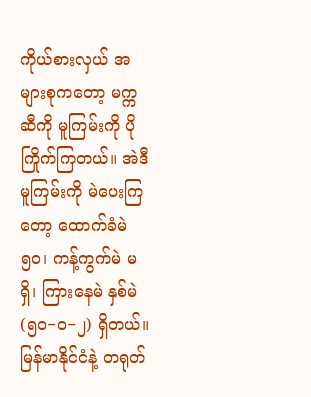ကိုယ်စားလှယ် အများစုကတော့ မက္ကဆီကို မူကြမ်းကို ပိုကြိုက်ကြတယ်။ အဲဒီမူကြမ်းကို မဲပေးကြတော့ ထောက်ခံမဲ ၅၀၊ ကန့်ကွက်မဲ မရှိ၊ ကြားနေမဲ နှစ်မဲ (၅၀−၀−၂) ရှိတယ်။ မြန်မာနိုင်ငံနဲ့ တရုတ်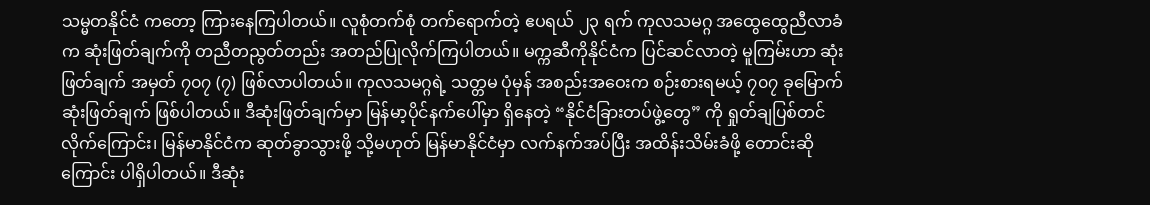သမ္မတနိုင်ငံ ကတော့ ကြားနေကြပါတယ်။ လူစုံတက်စုံ တက်ရောက်တဲ့ ဧပရယ် ၂၃ ရက် ကုလသမဂ္ဂ အထွေထွေညီလာခံက ဆုံးဖြတ်ချက်ကို တညီတညွတ်တည်း အတည်ပြုလိုက်ကြပါတယ်။ မက္ကဆီကိုနိုင်ငံက ပြင်ဆင်လာတဲ့ မူကြမ်းဟာ ဆုံးဖြတ်ချက် အမှတ် ၇၀၇ (၇) ဖြစ်လာပါတယ်။ ကုလသမဂ္ဂရဲ့ သတ္တမ ပုံမှန် အစည်းအဝေးက စဉ်းစားရမယ့် ၇၀၇ ခုမြောက် ဆုံးဖြတ်ချက် ဖြစ်ပါတယ်။ ဒီဆုံးဖြတ်ချက်မှာ မြန်မာ့ပိုင်နက်ပေါ်မှာ ရှိနေတဲ့ “နိုင်ငံခြားတပ်ဖွဲ့တွေ” ကို ရှုတ်ချပြစ်တင်လိုက်ကြောင်း၊ မြန်မာနိုင်ငံက ဆုတ်ခွာသွားဖို့ သို့မဟုတ် မြန်မာနိုင်ငံမှာ လက်နက်အပ်ပြီး အထိန်းသိမ်းခံဖို့ တောင်းဆိုကြောင်း ပါရှိပါတယ်။ ဒီဆုံး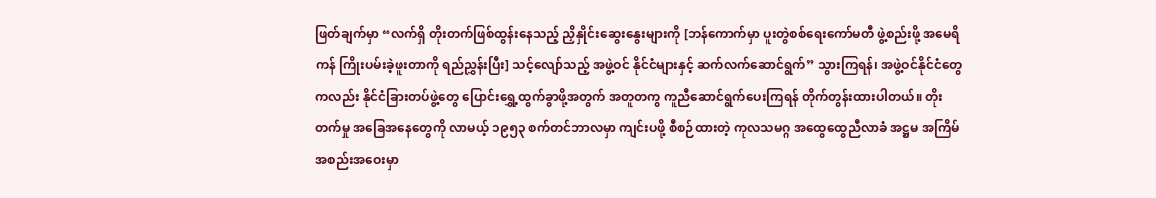ဖြတ်ချက်မှာ “လက်ရှိ တိုးတက်ဖြစ်ထွန်းနေသည့် ညှိနှိုင်းဆွေးနွေးများကို [ဘန်ကောက်မှာ ပူးတွဲစစ်ရေးကော်မတီ ဖွဲ့စည်းဖို့ အမေရိကန် ကြိုးပမ်းခဲ့ဖူးတာကို ရည်ညွှန်းပြီး] သင့်လျော်သည့် အဖွဲ့ဝင် နိုင်ငံများနှင့် ဆက်လက်ဆောင်ရွက်” သွားကြရန်၊ အဖွဲ့ဝင်နိုင်ငံတွေကလည်း နိုင်ငံခြားတပ်ဖွဲ့တွေ ပြောင်းရွှေ့ထွက်ခွာဖို့အတွက် အတူတကွ ကူညီဆောင်ရွက်ပေးကြရန် တိုက်တွန်းထားပါတယ်။ တိုးတက်မှု အခြေအနေတွေကို လာမယ့် ၁၉၅၃ စက်တင်ဘာလမှာ ကျင်းပဖို့ စီစဉ်ထားတဲ့ ကုလသမဂ္ဂ အထွေထွေညီလာခံ အဋ္ဌမ အကြိမ် အစည်းအဝေးမှာ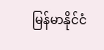မြန်မာနိုင်ငံ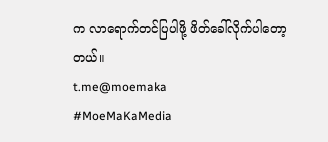က လာရောက်တင်ပြပါဖို့ ဖိတ်ခေါ်လိုက်ပါတော့တယ်။
t.me@moemaka
#MoeMaKaMedia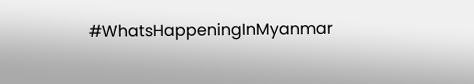#WhatsHappeningInMyanmar